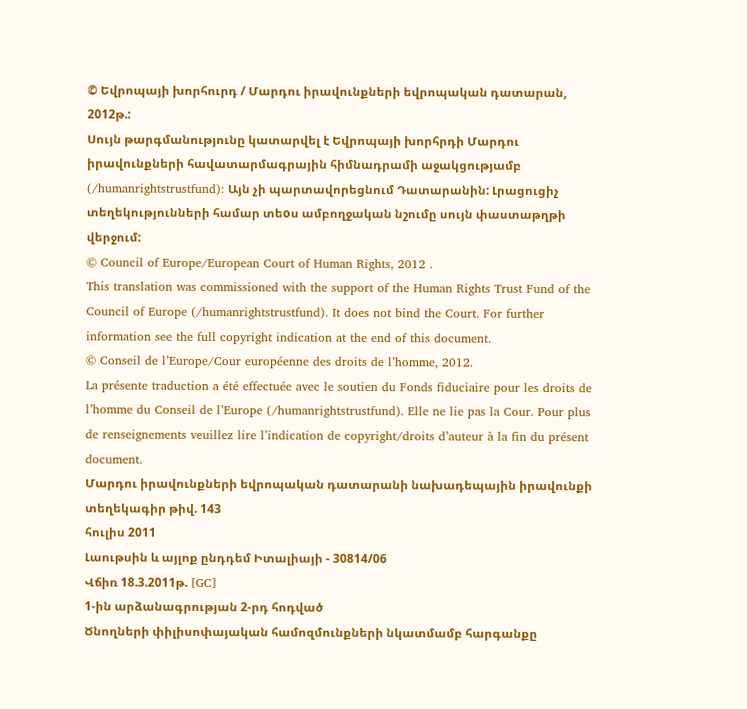© Եվրոպայի խորհուրդ / Մարդու իրավունքների եվրոպական դատարան, 2012թ.:
Սույն թարգմանությունը կատարվել է Եվրոպայի խորհրդի Մարդու իրավունքների հավատարմագրային հիմնադրամի աջակցությամբ (/humanrightstrustfund): Այն չի պարտավորեցնում Դատարանին: Լրացուցիչ տեղեկությունների համար տեoս ամբողջական նշումը սույն փաստաթղթի վերջում:
© Council of Europe/European Court of Human Rights, 2012 .
This translation was commissioned with the support of the Human Rights Trust Fund of the Council of Europe (/humanrightstrustfund). It does not bind the Court. For further information see the full copyright indication at the end of this document.
© Conseil de l’Europe/Cour européenne des droits de l’homme, 2012.
La présente traduction a été effectuée avec le soutien du Fonds fiduciaire pour les droits de l’homme du Conseil de l’Europe (/humanrightstrustfund). Elle ne lie pas la Cour. Pour plus de renseignements veuillez lire l’indication de copyright/droits d’auteur à la fin du présent document.
Մարդու իրավունքների եվրոպական դատարանի նախադեպային իրավունքի տեղեկագիր թիվ. 143
հուլիս 2011
Լաութսին և այլոք ընդդեմ Իտալիայի - 30814/06
Վճիռ 18.3.2011թ. [GC]
1-ին արձանագրության 2-րդ հոդված
Ծնողների փիլիսոփայական համոզմունքների նկատմամբ հարգանքը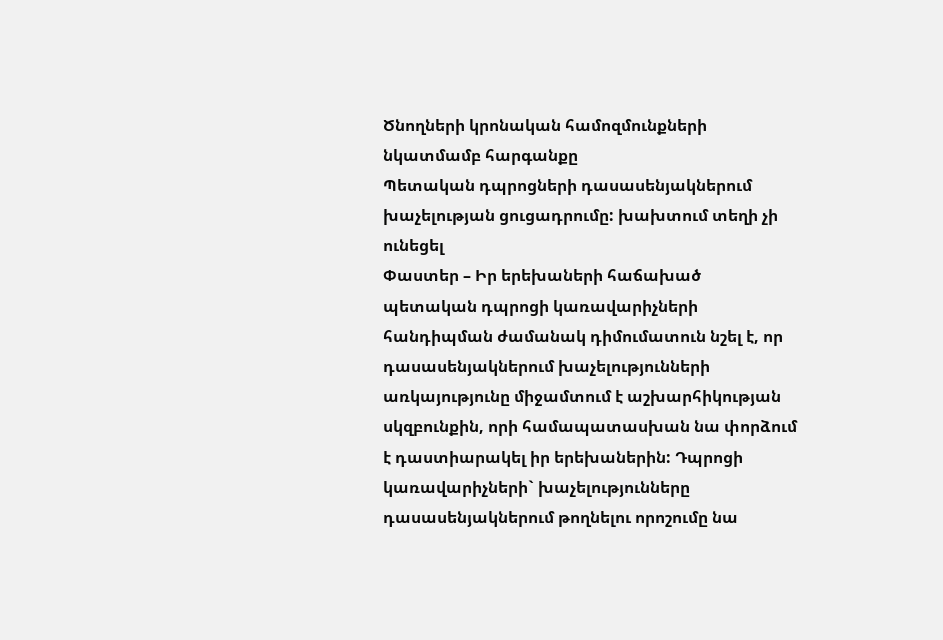Ծնողների կրոնական համոզմունքների նկատմամբ հարգանքը
Պետական դպրոցների դասասենյակներում խաչելության ցուցադրումը: խախտում տեղի չի ունեցել
Փաստեր – Իր երեխաների հաճախած պետական դպրոցի կառավարիչների հանդիպման ժամանակ դիմումատուն նշել է, որ դասասենյակներում խաչելությունների առկայությունը միջամտում է աշխարհիկության սկզբունքին, որի համապատասխան նա փորձում է դաստիարակել իր երեխաներին: Դպրոցի կառավարիչների` խաչելությունները դասասենյակներում թողնելու որոշումը նա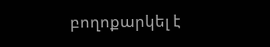բողոքարկել է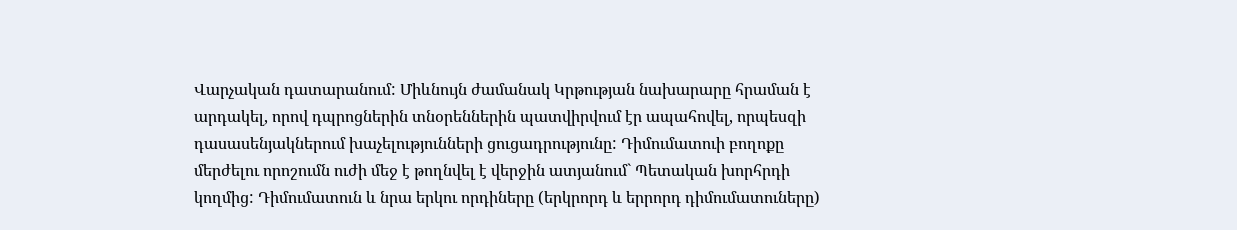Վարչական դատարանում: Միևնույն ժամանակ Կրթության նախարարը հրաման է արդակել, որով դպրոցներին տնօրեններին պատվիրվում էր ապահովել, որպեսզի դասասենյակներում խաչելությունների ցուցադրությունը: Դիմումատուի բողոքը մերժելու որոշումն ուժի մեջ է թողնվել է վերջին ատյանում` Պետական խորհրդի կողմից: Դիմումատուն և նրա երկու որդիները (երկրորդ և երրորդ դիմումատուները)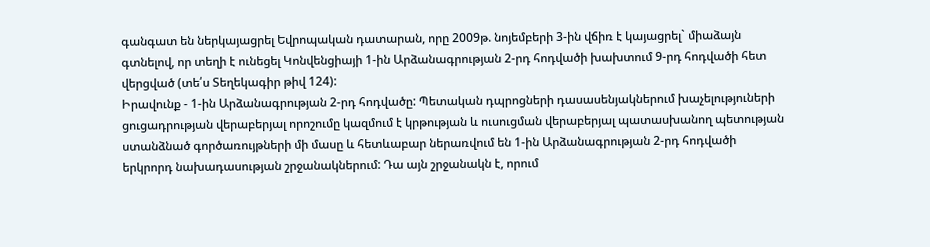գանգատ են ներկայացրել Եվրոպական դատարան, որը 2009թ. նոյեմբերի 3-ին վճիռ է կայացրել` միաձայն գտնելով, որ տեղի է ունեցել Կոնվենցիայի 1-ին Արձանագրության 2-րդ հոդվածի խախտում 9-րդ հոդվածի հետ վերցված (տե՛ս Տեղեկագիր թիվ 124):
Իրավունք - 1-ին Արձանագրության 2-րդ հոդվածը: Պետական դպրոցների դասասենյակներում խաչելություների ցուցադրության վերաբերյալ որոշումը կազմում է կրթության և ուսուցման վերաբերյալ պատասխանող պետության ստանձնած գործառույթների մի մասը և հետևաբար ներառվում են 1-ին Արձանագրության 2-րդ հոդվածի երկրորդ նախադասության շրջանակներում: Դա այն շրջանակն է, որում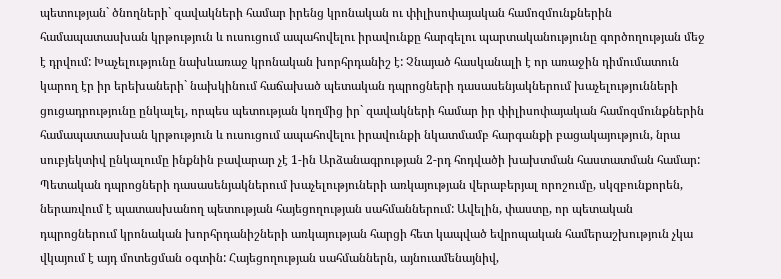պետության` ծնողների` զավակների համար իրենց կրոնական ու փիլիսոփայական համոզմունքներին համապատասխան կրթություն և ուսուցում ապահովելու իրավունքը հարգելու պարտականությունը գործողության մեջ է դրվում: Խաչելությունը նախևառաջ կրոնական խորհրդանիշ է: Չնայած հասկանալի է որ առաջին դիմումատուն կարող էր իր երեխաների` նախկինում հաճախած պետական դպրոցների դասասենյակներում խաչելությունների ցուցադրությունը ընկալել, որպես պետության կողմից իր` զավակների համար իր փիլիսոփայական համոզմունքներին համապատասխան կրթություն և ուսուցում ապահովելու իրավունքի նկատմամբ հարգանքի բացակայություն, նրա սուբյեկտիվ ընկալումը ինքնին բավարար չէ 1-ին Արձանագրության 2-րդ հոդվածի խախտման հաստատման համար:
Պետական դպրոցների դասասենյակներում խաչելություների առկայության վերաբերյալ որոշումը, սկզբունքորեն, ներառվում է պատասխանող պետության հայեցողության սահմաններում: Ավելին, փաստը, որ պետական դպրոցներում կրոնական խորհրդանիշների առկայության հարցի հետ կապված եվրոպական համերաշխություն չկա վկայում է այդ մոտեցման օգտին: Հայեցողության սահմաններն, այնուամենայնիվ,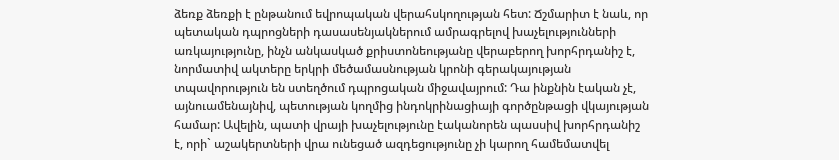ձեռք ձեռքի է ընթանում եվրոպական վերահսկողության հետ: Ճշմարիտ է նաև, որ պետական դպրոցների դասասենյակներում ամրագրելով խաչելությունների առկայությունը, ինչն անկասկած քրիստոնեությանը վերաբերող խորհրդանիշ է, նորմատիվ ակտերը երկրի մեծամասնության կրոնի գերակայության տպավորություն են ստեղծում դպրոցական միջավայրում: Դա ինքնին էական չէ, այնուամենայնիվ, պետության կողմից ինդոկրինացիայի գործընթացի վկայության համար: Ավելին, պատի վրայի խաչելությունը էականորեն պասսիվ խորհրդանիշ է, որի` աշակերտների վրա ունեցած ազդեցությունը չի կարող համեմատվել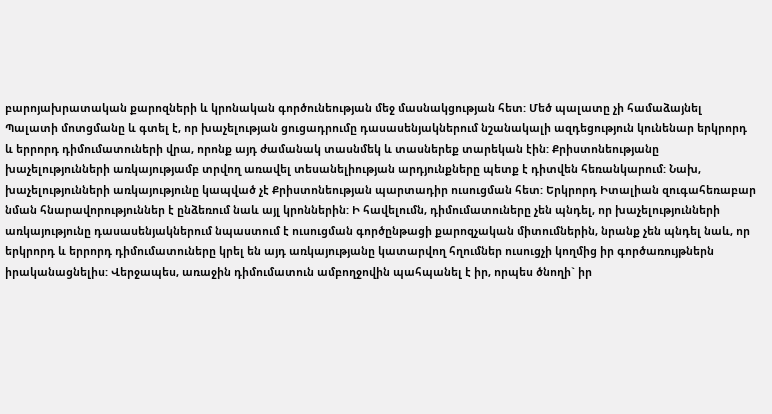բարոյախրատական քարոզների և կրոնական գործունեության մեջ մասնակցության հետ: Մեծ պալատը չի համաձայնել Պալատի մոտցմանը և գտել է, որ խաչելության ցուցադրումը դասասենյակներում նշանակալի ազդեցություն կունենար երկրորդ և երրորդ դիմումատուների վրա, որոնք այդ ժամանակ տասնմեկ և տասներեք տարեկան էին: Քրիստոնեությանը խաչելությունների առկայությամբ տրվող առավել տեսանելիության արդյունքները պետք է դիտվեն հեռանկարում: Նախ, խաչելությունների առկայությունը կապված չէ Քրիստոնեության պարտադիր ուսուցման հետ: Երկրորդ Իտալիան զուգահեռաբար նման հնարավորություններ է ընձեռում նաև այլ կրոններին: Ի հավելումն, դիմումատուները չեն պնդել, որ խաչելությունների առկայությունը դասասենյակներում նպաստում է ուսուցման գործընթացի քարոզչական միտումներին, նրանք չեն պնդել նաև, որ երկրորդ և երրորդ դիմումատուները կրել են այդ առկայությանը կատարվող հղումներ ուսուցչի կողմից իր գործառույթներն իրականացնելիս: Վերջապես, առաջին դիմումատուն ամբողջովին պահպանել է իր, որպես ծնողի` իր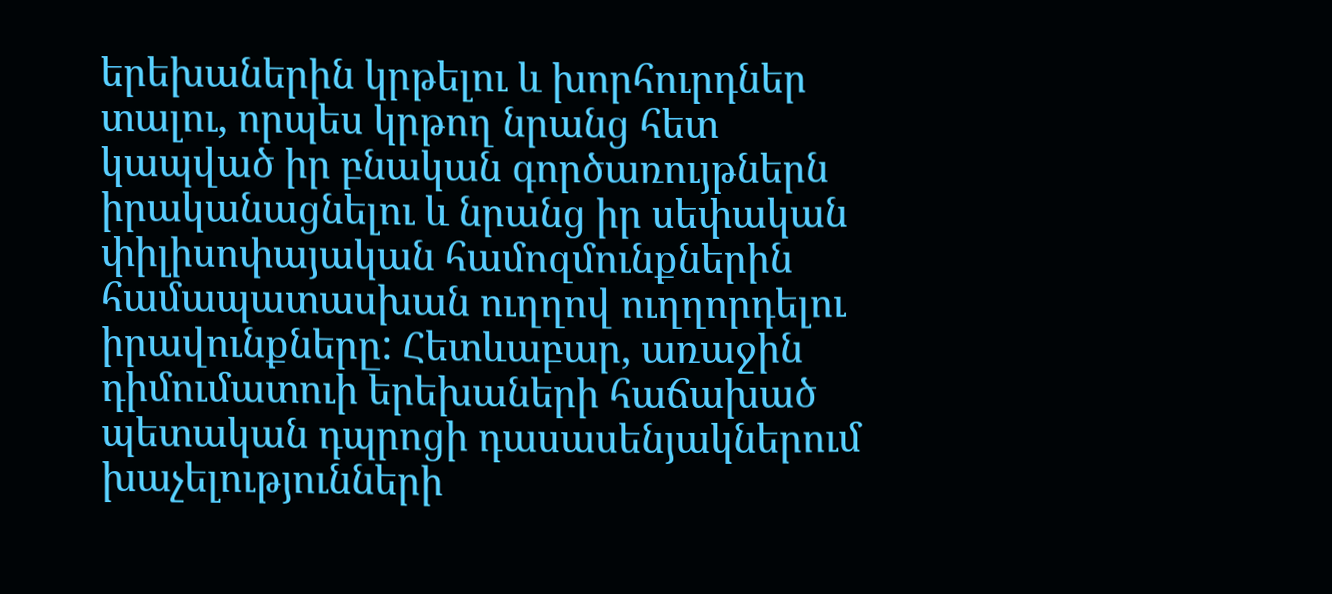երեխաներին կրթելու և խորհուրդներ տալու, որպես կրթող նրանց հետ կապված իր բնական գործառույթներն իրականացնելու և նրանց իր սեփական փիլիսոփայական համոզմունքներին համապատասխան ուղղով ուղղորդելու իրավունքները: Հետևաբար, առաջին դիմումատուի երեխաների հաճախած պետական դպրոցի դասասենյակներում խաչելությունների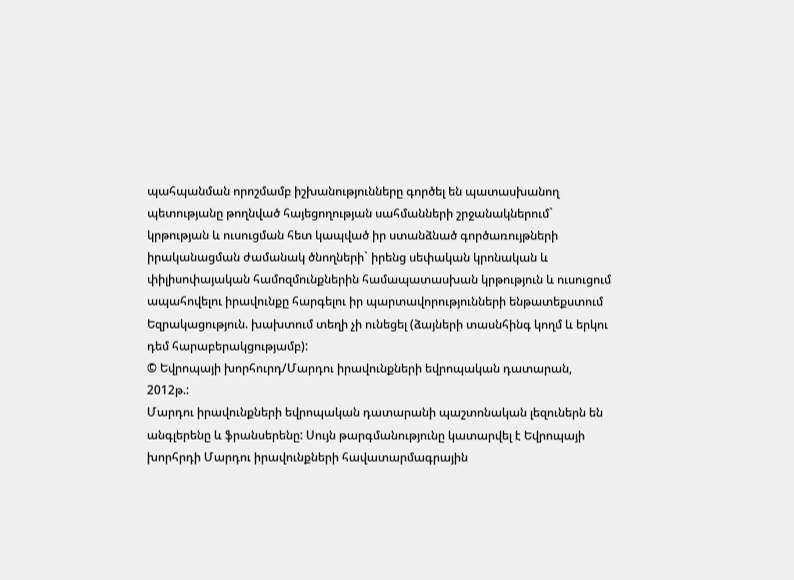պահպանման որոշմամբ իշխանությունները գործել են պատասխանող պետությանը թողնված հայեցողության սահմանների շրջանակներում` կրթության և ուսուցման հետ կապված իր ստանձնած գործառույթների իրականացման ժամանակ ծնողների` իրենց սեփական կրոնական և փիլիսոփայական համոզմունքներին համապատասխան կրթություն և ուսուցում ապահովելու իրավունքը հարգելու իր պարտավորությունների ենթատեքստում
Եզրակացություն. խախտում տեղի չի ունեցել (ձայների տասնհինգ կողմ և երկու դեմ հարաբերակցությամբ):
© Եվրոպայի խորհուրդ/Մարդու իրավունքների եվրոպական դատարան, 2012թ.:
Մարդու իրավունքների եվրոպական դատարանի պաշտոնական լեզուներն են անգլերենը և ֆրանսերենը: Սույն թարգմանությունը կատարվել է Եվրոպայի խորհրդի Մարդու իրավունքների հավատարմագրային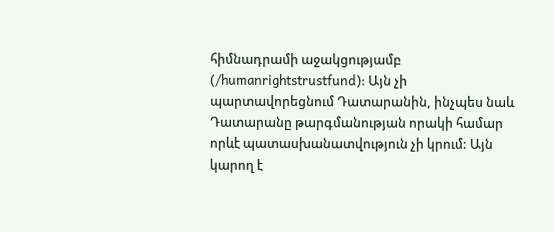հիմնադրամի աջակցությամբ (/humanrightstrustfund): Այն չի պարտավորեցնում Դատարանին, ինչպես նաև Դատարանը թարգմանության որակի համար որևէ պատասխանատվություն չի կրում: Այն կարող է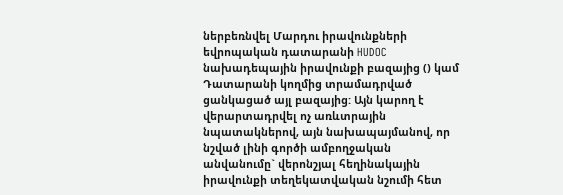ներբեռնվել Մարդու իրավունքների եվրոպական դատարանի HUDOC նախադեպային իրավունքի բազայից () կամ Դատարանի կողմից տրամադրված ցանկացած այլ բազայից: Այն կարող է վերարտադրվել ոչ առևտրային նպատակներով, այն նախապայմանով, որ նշված լինի գործի ամբողջական անվանումը` վերոնշյալ հեղինակային իրավունքի տեղեկատվական նշումի հետ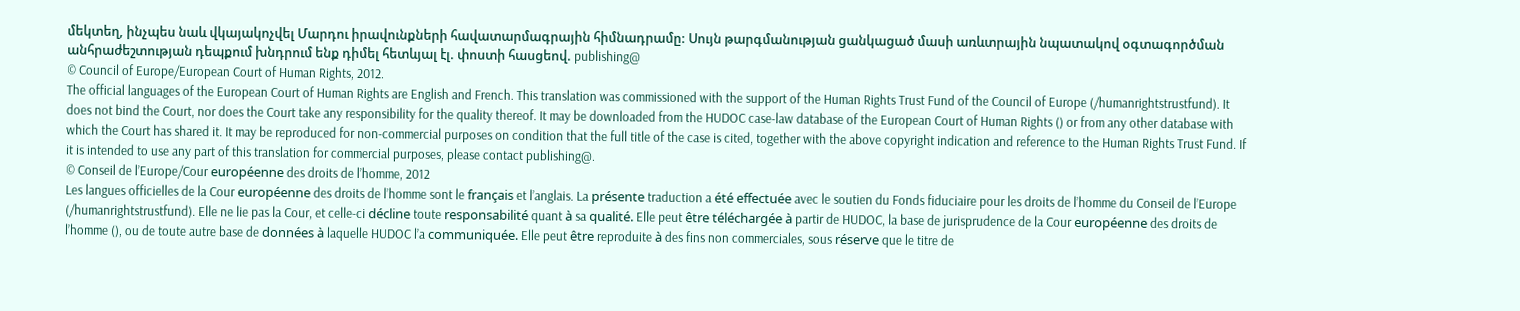մեկտեղ, ինչպես նաև վկայակոչվել Մարդու իրավունքների հավատարմագրային հիմնադրամը: Սույն թարգմանության ցանկացած մասի առևտրային նպատակով օգտագործման անհրաժեշտության դեպքում խնդրում ենք դիմել հետևյալ էլ. փոստի հասցեով. publishing@
© Council of Europe/European Court of Human Rights, 2012.
The official languages of the European Court of Human Rights are English and French. This translation was commissioned with the support of the Human Rights Trust Fund of the Council of Europe (/humanrightstrustfund). It does not bind the Court, nor does the Court take any responsibility for the quality thereof. It may be downloaded from the HUDOC case-law database of the European Court of Human Rights () or from any other database with which the Court has shared it. It may be reproduced for non-commercial purposes on condition that the full title of the case is cited, together with the above copyright indication and reference to the Human Rights Trust Fund. If it is intended to use any part of this translation for commercial purposes, please contact publishing@.
© Conseil de l’Europe/Cour européenne des droits de l’homme, 2012
Les langues officielles de la Cour européenne des droits de l’homme sont le français et l’anglais. La présente traduction a été effectuée avec le soutien du Fonds fiduciaire pour les droits de l’homme du Conseil de l’Europe (/humanrightstrustfund). Elle ne lie pas la Cour, et celle-ci décline toute responsabilité quant à sa qualité. Elle peut être téléchargée à partir de HUDOC, la base de jurisprudence de la Cour européenne des droits de l’homme (), ou de toute autre base de données à laquelle HUDOC l’a communiquée. Elle peut être reproduite à des fins non commerciales, sous réserve que le titre de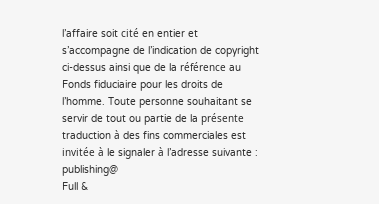l’affaire soit cité en entier et s’accompagne de l’indication de copyright ci-dessus ainsi que de la référence au Fonds fiduciaire pour les droits de l’homme. Toute personne souhaitant se servir de tout ou partie de la présente traduction à des fins commerciales est invitée à le signaler à l’adresse suivante : publishing@
Full &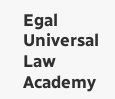Egal Universal Law Academy